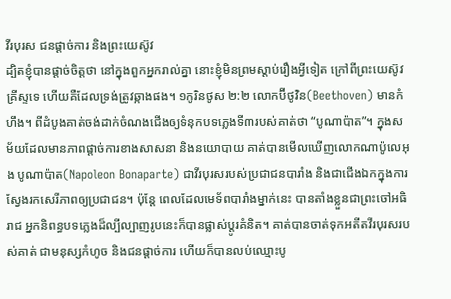វីរបុរស ជនផ្តាច់ការ និងព្រះយេស៊ូវ
ដ្បិតខ្ញុំបានផ្តាច់ចិត្តថា នៅក្នុងពួកអ្នករាល់គ្នា នោះខ្ញុំមិនព្រមស្តាប់រឿងអ្វីទៀត ក្រៅពីព្រះយេស៊ូវគ្រីស្ទទេ ហើយគឺដែលទ្រង់ត្រូវឆ្កាងផង។ ១កូរិនថូស ២:២ លោកប៊ីថូវិន(Beethoven) មានកំហឹង។ ពីដំបូងគាត់ចង់ដាក់ចំណងជើងឲ្យទំនុកបទភ្លេងទី៣របស់គាត់ថា “បូណាប៉ាត”។ ក្នុងសម័យដែលមានភាពផ្តាច់ការខាងសាសនា និងនយោបាយ គាត់បានមើលឃើញលោកណាប៉ូលេអុង បូណាប៉ាត(Napoleon Bonaparte) ជាវីរបុរសរបស់ប្រជាជនបារាំង និងជាជើងឯកក្នុងការស្វែងរកសេរីភាពឲ្យប្រជាជន។ ប៉ុន្តែ ពេលដែលមេទ័ពបារាំងម្នាក់នេះ បានតាំងខ្លួនជាព្រះចៅអធិរាជ អ្នកនិពន្ធបទភ្លេងដ៏ល្បីល្បាញរូបនេះក៏បានផ្លាស់ប្តូរគំនិត។ គាត់បានចាត់ទុកអតីតវីរបុរសរបស់គាត់ ជាមនុស្សកំហូច និងជនផ្តាច់ការ ហើយក៏បានលប់ឈ្មោះបូ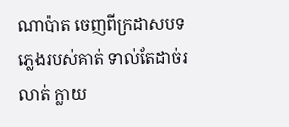ណាប៉ាត ចេញពីក្រដាសបទភ្លេងរបស់គាត់ ទាល់តែដាច់រលាត់ ក្លាយ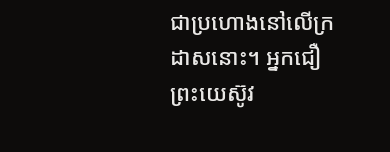ជាប្រហោងនៅលើក្រដាសនោះ។ អ្នកជឿព្រះយេស៊ូវ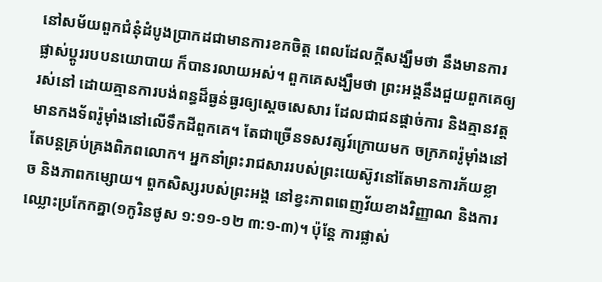នៅសម័យពួកជំនុំដំបូងប្រាកដជាមានការខកចិត្ត ពេលដែលក្តីសង្ឃឹមថា នឹងមានការផ្លាស់ប្តូររបបនយោបាយ ក៏បានរលាយអស់។ ពួកគេសង្ឃឹមថា ព្រះអង្គនឹងជួយពួកគេឲ្យរស់នៅ ដោយគ្មានការបង់ពន្ធដ៏ធ្ងន់ធ្ងរឲ្យស្តេចសេសារ ដែលជាជនផ្តាច់ការ និងគ្មានវត្តមានកងទ័ពរ៉ូម៉ាំងនៅលើទឹកដីពួកគេ។ តែជាច្រើនទសវត្សរ៍ក្រោយមក ចក្រភពរ៉ូម៉ាំងនៅតែបន្តគ្រប់គ្រងពិភពលោក។ អ្នកនាំព្រះរាជសាររបស់ព្រះយេស៊ូវនៅតែមានការភ័យខ្លាច និងភាពកម្សោយ។ ពួកសិស្សរបស់ព្រះអង្គ នៅខ្វះភាពពេញវ័យខាងវិញ្ញាណ និងការឈ្លោះប្រកែកគ្នា(១កូរិនថូស ១:១១-១២ ៣:១-៣)។ ប៉ុន្តែ ការផ្លាស់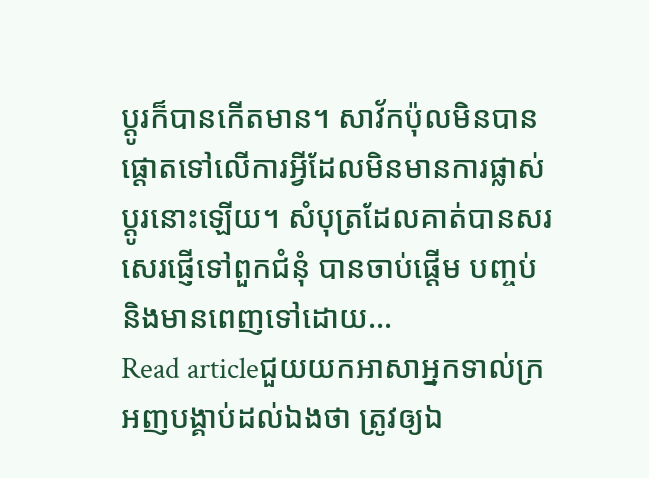ប្តូរក៏បានកើតមាន។ សាវ័កប៉ុលមិនបានផ្តោតទៅលើការអ្វីដែលមិនមានការផ្លាស់ប្តូរនោះឡើយ។ សំបុត្រដែលគាត់បានសរសេរផ្ញើទៅពួកជំនុំ បានចាប់ផ្តើម បញ្ចប់ និងមានពេញទៅដោយ…
Read articleជួយយកអាសាអ្នកទាល់ក្រ
អញបង្គាប់ដល់ឯងថា ត្រូវឲ្យឯ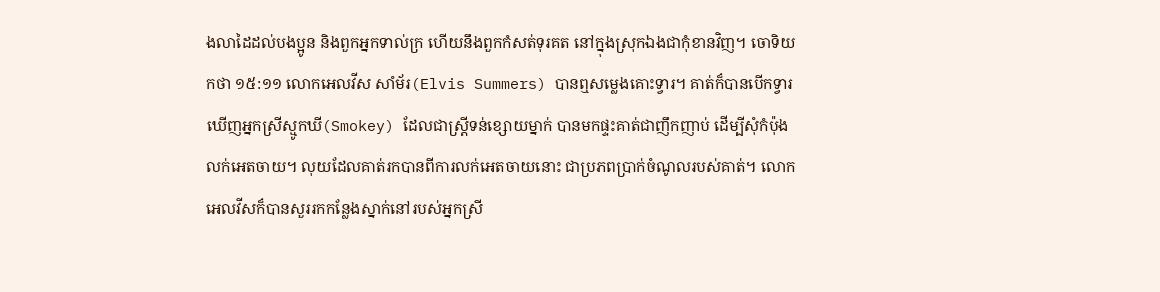ងលាដៃដល់បងប្អូន និងពួកអ្នកទាល់ក្រ ហើយនឹងពួកកំសត់ទុរគត នៅក្នុងស្រុកឯងជាកុំខានវិញ។ ចោទិយកថា ១៥:១១ លោកអេលវីស សាំម័រ(Elvis Summers) បានឮសម្លេងគោះទ្វារ។ គាត់ក៏បានបើកទ្វារឃើញអ្នកស្រីស្មូកឃី(Smokey) ដែលជាស្រ្តីទន់ខ្សោយម្នាក់ បានមកផ្ទះគាត់ជាញឹកញាប់ ដើម្បីសុំកំប៉ុងលក់អេតចាយ។ លុយដែលគាត់រកបានពីការលក់អេតចាយនោះ ជាប្រភពប្រាក់ចំណូលរបស់គាត់។ លោកអេលវីសក៏បានសួររកកន្លែងស្នាក់នៅរបស់អ្នកស្រី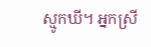ស្មូកឃី។ អ្នកស្រី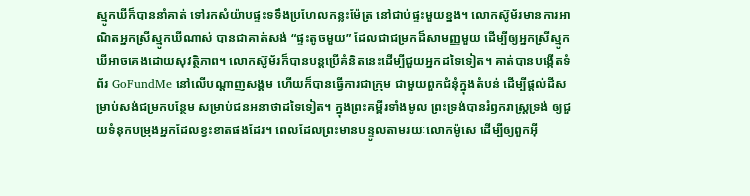ស្មូកឃីក៏បាននាំគាត់ ទៅរកសំយ៉ាបផ្ទះទទឹងប្រហែលកន្លះម៉ែត្រ នៅជាប់ផ្ទះមួយខ្នង។ លោកស៊ូម័រមានការអាណិតអ្នកស្រីស្មូកឃីណាស់ បានជាគាត់សង់ “ផ្ទះតូចមួយ” ដែលជាជម្រកដ៏សាមញ្ញមួយ ដើម្បីឲ្យអ្នកស្រីស្មូកឃីអាចគេងដោយសុវត្ថិភាព។ លោកស៊ូម័រក៏បានបន្តប្រើគំនិតនេះដើម្បីជួយអ្នកដទៃទៀត។ គាត់បានបង្កើតទំព័រ GoFundMe នៅលើបណ្តាញសង្គម ហើយក៏បានធ្វើការជាក្រុម ជាមួយពួកជំនុំក្នុងតំបន់ ដើម្បីផ្តល់ដីសម្រាប់សង់ជម្រកបន្ថែម សម្រាប់ជនអនាថាដទៃទៀត។ ក្នុងព្រះគម្ពីរទាំងមូល ព្រះទ្រង់បានរំឭករាស្រ្តទ្រង់ ឲ្យជួយទំនុកបម្រុងអ្នកដែលខ្វះខាតផងដែរ។ ពេលដែលព្រះមានបន្ទូលតាមរយៈលោកម៉ូសេ ដើម្បីឲ្យពួកអ៊ី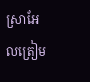ស្រាអែលត្រៀម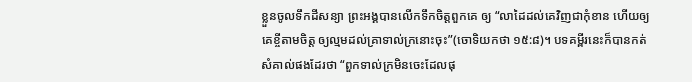ខ្លួនចូលទឹកដីសន្យា ព្រះអង្គបានលើកទឹកចិត្តពួកគេ ឲ្យ “លាដៃដល់គេវិញជាកុំខាន ហើយឲ្យគេខ្ចីតាមចិត្ត ឲ្យល្មមដល់គ្រាទាល់ក្រនោះចុះ”(ចោទិយកថា ១៥:៨)។ បទគម្ពីរនេះក៏បានកត់សំគាល់ផងដែរថា “ពួកទាល់ក្រមិនចេះដែលផុ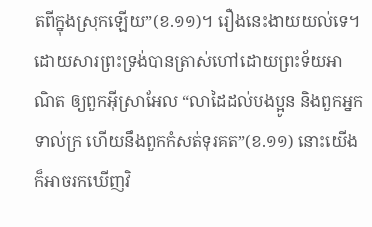តពីក្នុងស្រុកឡើយ”(ខ.១១)។ រឿងនេះងាយយល់ទេ។ ដោយសារព្រះទ្រង់បានត្រាស់ហៅដោយព្រះទ័យអាណិត ឲ្យពួកអ៊ីស្រាអែល “លាដៃដល់បងប្អូន និងពួកអ្នកទាល់ក្រ ហើយនឹងពួកកំសត់ទុរគត”(ខ.១១) នោះយើងក៏អាចរកឃើញវិ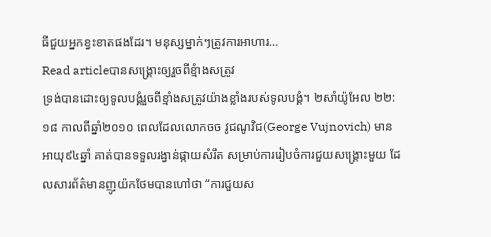ធីជួយអ្នកខ្វះខាតផងដែរ។ មនុស្សម្នាក់ៗត្រូវការអាហារ…
Read articleបានសង្រ្គោះឲ្យរួចពីខ្មំាងសត្រូវ
ទ្រង់បានដោះឲ្យទូលបង្គំរួចពីខ្មាំងសត្រូវយ៉ាងខ្លាំងរបស់ទូលបង្គំ។ ២សាំយ៉ូអែល ២២:១៨ កាលពីឆ្នាំ២០១០ ពេលដែលលោកចច វូជណូវិជ(George Vujnovich) មានអាយុ៩៤ឆ្នាំ គាត់បានទទួលរង្វាន់ផ្កាយសំរឹត សម្រាប់ការរៀបចំការជួយសង្រ្គោះមួយ ដែលសារព័ត៌មានញូយ៉កថែមបានហៅថា “ការជួយស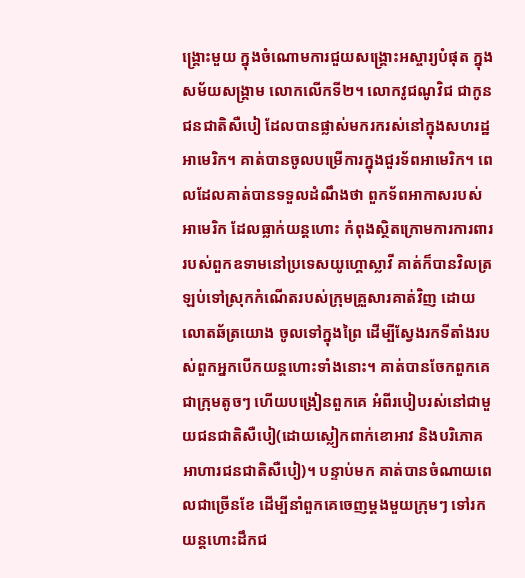ង្រ្គោះមួយ ក្នុងចំណោមការជួយសង្រ្គោះអស្ចារ្យបំផុត ក្នុងសម័យសង្រ្គាម លោកលើកទី២។ លោកវូជណូវិជ ជាកូនជនជាតិសឺបៀ ដែលបានផ្លាស់មករករស់នៅក្នុងសហរដ្ឋអាមេរិក។ គាត់បានចូលបម្រើការក្នុងជួរទ័ពអាមេរិក។ ពេលដែលគាត់បានទទួលដំណឹងថា ពួកទ័ពអាកាសរបស់អាមេរិក ដែលធ្លាក់យន្តហោះ កំពុងស្ថិតក្រោមការការពាររបស់ពួកឧទាមនៅប្រទេសយូហ្គោស្លាវី គាត់ក៏បានវិលត្រឡប់ទៅស្រុកកំណើតរបស់ក្រុមគ្រួសារគាត់វិញ ដោយលោតឆ័ត្រយោង ចូលទៅក្នុងព្រៃ ដើម្បីស្វែងរកទីតាំងរបស់ពួកអ្នកបើកយន្តហោះទាំងនោះ។ គាត់បានចែកពួកគេជាក្រុមតូចៗ ហើយបង្រៀនពួកគេ អំពីរបៀបរស់នៅជាមួយជនជាតិសឺបៀ(ដោយស្លៀកពាក់ខោអាវ និងបរិភោគអាហារជនជាតិសឺបៀ)។ បន្ទាប់មក គាត់បានចំណាយពេលជាច្រើនខែ ដើម្បីនាំពួកគេចេញម្តងមួយក្រុមៗ ទៅរកយន្តហោះដឹកជ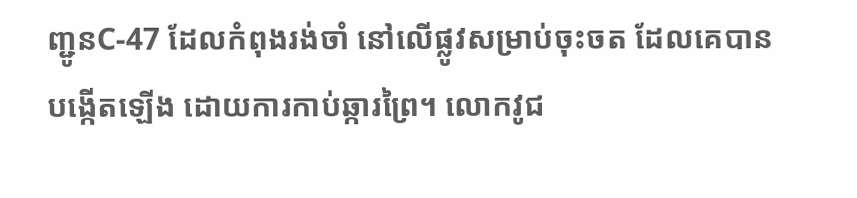ញ្ជូនC-47 ដែលកំពុងរង់ចាំ នៅលើផ្លូវសម្រាប់ចុះចត ដែលគេបានបង្កើតឡើង ដោយការកាប់ឆ្ការព្រៃ។ លោកវូជ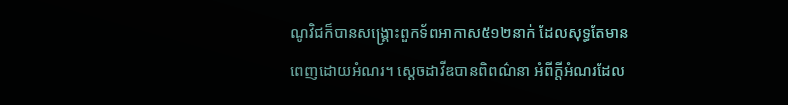ណូវិជក៏បានសង្រ្គោះពួកទ័ពអាកាស៥១២នាក់ ដែលសុទ្ធតែមានពេញដោយអំណរ។ ស្តេចដាវីឌបានពិពណ៌នា អំពីក្តីអំណរដែល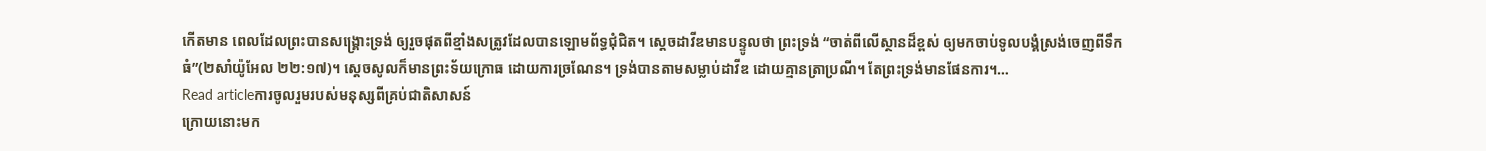កើតមាន ពេលដែលព្រះបានសង្រ្គោះទ្រង់ ឲ្យរួចផុតពីខ្មាំងសត្រូវដែលបានឡោមព័ទ្ធជុំជិត។ ស្តេចដាវីឌមានបន្ទូលថា ព្រះទ្រង់ “ចាត់ពីលើស្ថានដ៏ខ្ពស់ ឲ្យមកចាប់ទូលបង្គំស្រង់ចេញពីទឹកធំ”(២សាំយ៉ូអែល ២២:១៧)។ ស្តេចសូលក៏មានព្រះទ័យក្រោធ ដោយការច្រណែន។ ទ្រង់បានតាមសម្លាប់ដាវីឌ ដោយគ្មានត្រាប្រណី។ តែព្រះទ្រង់មានផែនការ។…
Read articleការចូលរួមរបស់មនុស្សពីគ្រប់ជាតិសាសន៍
ក្រោយនោះមក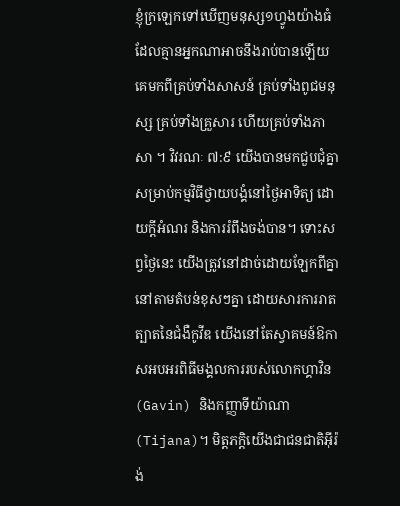ខ្ញុំក្រឡេកទៅឃើញមនុស្ស១ហ្វូងយ៉ាងធំ ដែលគ្មានអ្នកណាអាចនឹងរាប់បានឡើយ គេមកពីគ្រប់ទាំងសាសន៍ គ្រប់ទាំងពូជមនុស្ស គ្រប់ទាំងគ្រួសារ ហើយគ្រប់ទាំងភាសា ។ វិវរណៈ ៧:៩ យើងបានមកជួបជុំគ្នា សម្រាប់កម្មវិធីថ្វាយបង្គំនៅថ្ងៃអាទិត្យ ដោយក្តីអំណរ និងការរំពឹងចង់បាន។ ទោះសព្វថ្ងៃនេះ យើងត្រូវនៅដាច់ដោយឡែកពីគ្នា នៅតាមតំបន់ខុសៗគ្នា ដោយសារការរាតត្បាតនៃជំងឺកូវីឌ យើងនៅតែស្វាគមន៍ឱកាសអបអរពិធីមង្គលការរបស់លោកហ្គាវិន(Gavin) និងកញ្ញាទីយ៉ាណា(Tijana)។ មិត្តភក្ដិយើងជាជនជាតិអ៊ីរ៉ង់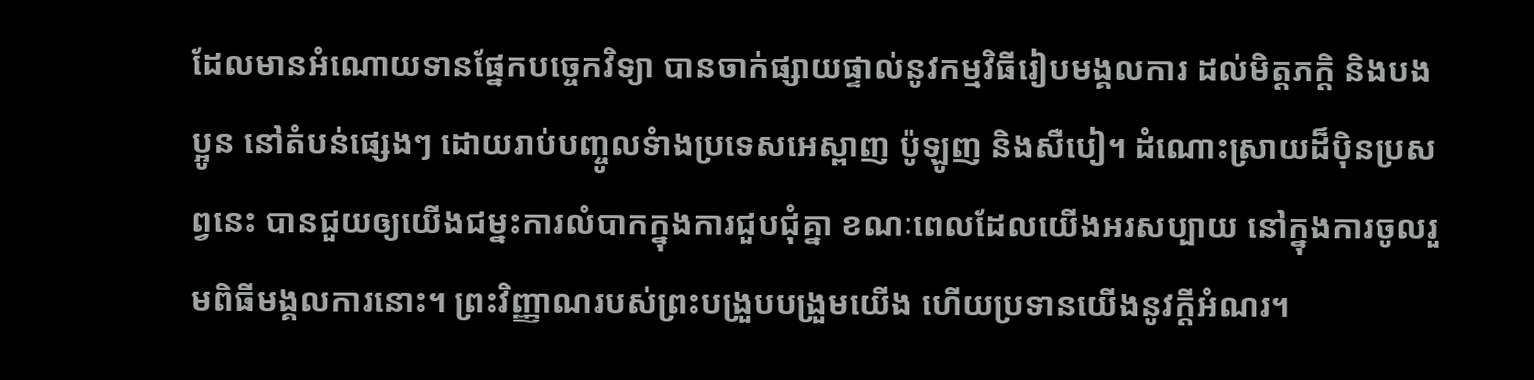ដែលមានអំណោយទានផ្នែកបច្ចេកវិទ្យា បានចាក់ផ្សាយផ្ទាល់នូវកម្មវិធីរៀបមង្គលការ ដល់មិត្តភក្តិ និងបងប្អូន នៅតំបន់ផ្សេងៗ ដោយរាប់បញ្ចូលទំាងប្រទេសអេស្ពាញ ប៉ូឡូញ និងសឺបៀ។ ដំណោះស្រាយដ៏ប៉ិនប្រសព្វនេះ បានជួយឲ្យយើងជម្នះការលំបាកក្នុងការជួបជុំគ្នា ខណៈពេលដែលយើងអរសប្បាយ នៅក្នុងការចូលរួមពិធីមង្គលការនោះ។ ព្រះវិញ្ញាណរបស់ព្រះបង្រួបបង្រួមយើង ហើយប្រទានយើងនូវក្តីអំណរ។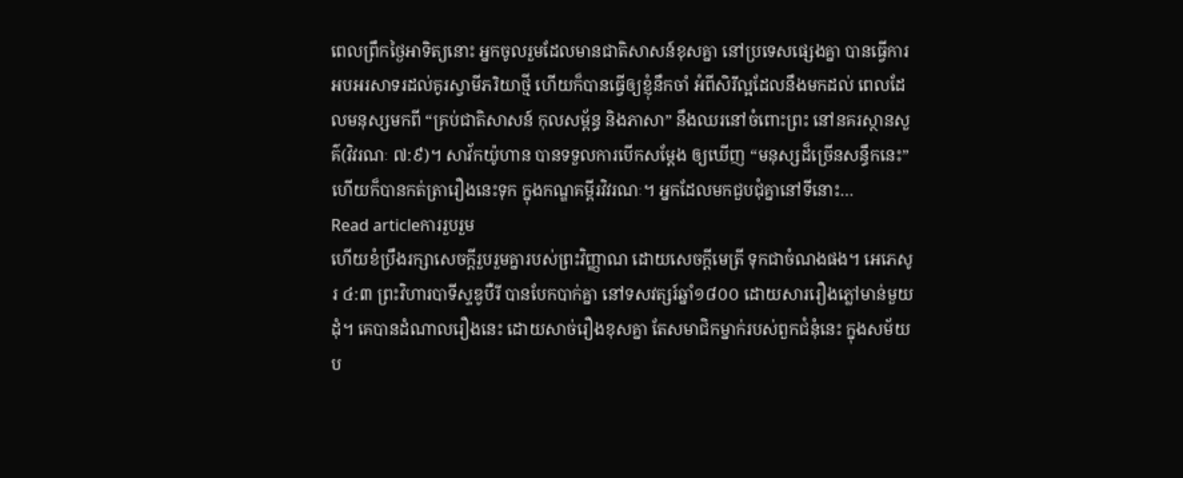ពេលព្រឹកថ្ងៃអាទិត្យនោះ អ្នកចូលរួមដែលមានជាតិសាសន៍ខុសគ្នា នៅប្រទេសផ្សេងគ្នា បានធ្វើការអបអរសាទរដល់គូរស្វាមីភរិយាថ្មី ហើយក៏បានធ្វើឲ្យខ្ញុំនឹកចាំ អំពីសិរីល្អដែលនឹងមកដល់ ពេលដែលមនុស្សមកពី “គ្រប់ជាតិសាសន៍ កុលសម្ព័ន្ធ និងភាសា” នឹងឈរនៅចំពោះព្រះ នៅនគរស្ថានសួគ៌(វិវរណៈ ៧:៩)។ សាវ័កយ៉ូហាន បានទទួលការបើកសម្តែង ឲ្យឃើញ “មនុស្សដ៏ច្រើនសន្ធឹកនេះ” ហើយក៏បានកត់ត្រារឿងនេះទុក ក្នុងកណ្ឌគម្ពីរវិវរណៈ។ អ្នកដែលមកជួបជុំគ្នានៅទីនោះ…
Read articleការរួបរួម
ហើយខំប្រឹងរក្សាសេចក្តីរួបរួមគ្នារបស់ព្រះវិញ្ញាណ ដោយសេចក្តីមេត្រី ទុកជាចំណងផង។ អេភេសូរ ៤:៣ ព្រះវិហារបាទីស្ទឌូបឺរី បានបែកបាក់គ្នា នៅទសវត្សរ៍ឆ្នាំ១៨០០ ដោយសាររឿងភ្លៅមាន់មួយដុំ។ គេបានដំណាលរឿងនេះ ដោយសាច់រឿងខុសគ្នា តែសមាជិកម្នាក់របស់ពួកជំនុំនេះ ក្នុងសម័យប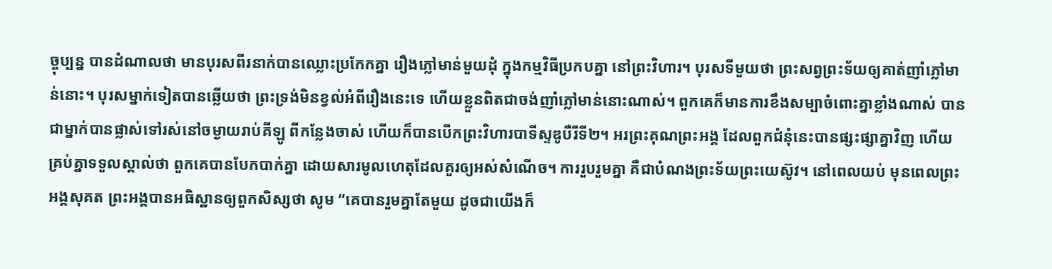ច្ចុប្បន្ន បានដំណាលថា មានបុរសពីរនាក់បានឈ្លោះប្រកែកគ្នា រឿងភ្លៅមាន់មួយដុំ ក្នុងកម្មវិធីប្រកបគ្នា នៅព្រះវិហារ។ បុរសទីមួយថា ព្រះសព្វព្រះទ័យឲ្យគាត់ញាំភ្លៅមាន់នោះ។ បុរសម្នាក់ទៀតបានឆ្លើយថា ព្រះទ្រង់មិនខ្វល់អំពីរឿងនេះទេ ហើយខ្លួនពិតជាចង់ញាំភ្លៅមាន់នោះណាស់។ ពួកគេក៏មានការខឹងសម្បាចំពោះគ្នាខ្លាំងណាស់ បានជាម្នាក់បានផ្លាស់ទៅរស់នៅចម្ងាយរាប់គីឡូ ពីកន្លែងចាស់ ហើយក៏បានបើកព្រះវិហារបាទីស្ទឌូបឺរីទី២។ អរព្រះគុណព្រះអង្គ ដែលពួកជំនុំនេះបានផ្សះផ្សាគ្នាវិញ ហើយគ្រប់គ្នាទទួលស្គាល់ថា ពួកគេបានបែកបាក់គ្នា ដោយសារមូលហេតុដែលគួរឲ្យអស់សំណើច។ ការរួបរួមគ្នា គឺជាបំណងព្រះទ័យព្រះយេស៊ូវ។ នៅពេលយប់ មុនពេលព្រះអង្គសុគត ព្រះអង្គបានអធិស្ឋានឲ្យពួកសិស្សថា សូម “គេបានរួមគ្នាតែមួយ ដូចជាយើងក៏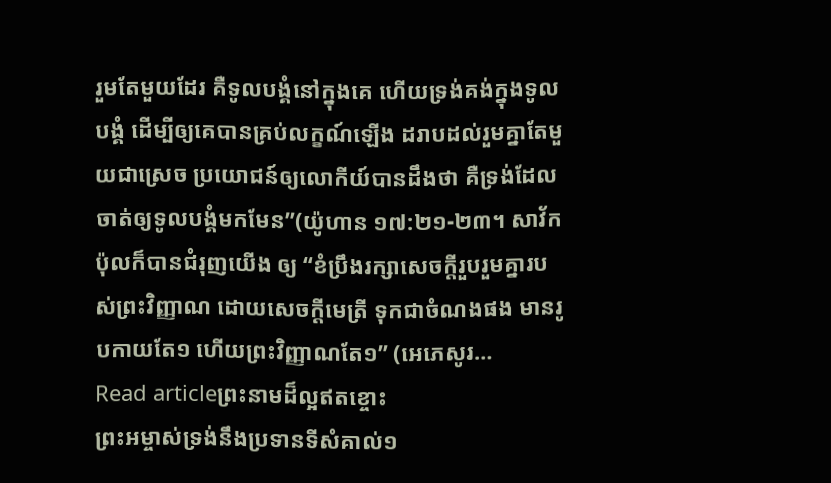រួមតែមួយដែរ គឺទូលបង្គំនៅក្នុងគេ ហើយទ្រង់គង់ក្នុងទូលបង្គំ ដើម្បីឲ្យគេបានគ្រប់លក្ខណ៍ឡើង ដរាបដល់រួមគ្នាតែមួយជាស្រេច ប្រយោជន៍ឲ្យលោកីយ៍បានដឹងថា គឺទ្រង់ដែលចាត់ឲ្យទូលបង្គំមកមែន”(យ៉ូហាន ១៧:២១-២៣។ សាវ័កប៉ុលក៏បានជំរុញយើង ឲ្យ “ខំប្រឹងរក្សាសេចក្តីរួបរួមគ្នារបស់ព្រះវិញ្ញាណ ដោយសេចក្តីមេត្រី ទុកជាចំណងផង មានរូបកាយតែ១ ហើយព្រះវិញ្ញាណតែ១” (អេភេសូរ…
Read articleព្រះនាមដ៏ល្អឥតខ្ចោះ
ព្រះអម្ចាស់ទ្រង់នឹងប្រទានទីសំគាល់១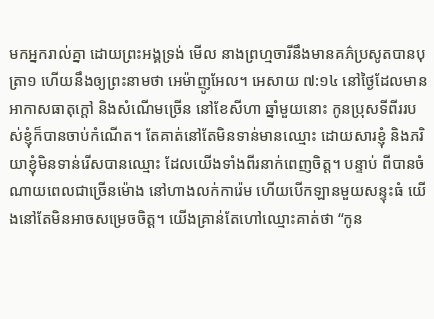មកអ្នករាល់គ្នា ដោយព្រះអង្គទ្រង់ មើល នាងព្រហ្មចារីនឹងមានគភ៌ប្រសូតបានបុត្រា១ ហើយនឹងឲ្យព្រះនាមថា អេម៉ាញូអែល។ អេសាយ ៧:១៤ នៅថ្ងៃដែលមានអាកាសធាតុក្តៅ និងសំណើមច្រើន នៅខែសីហា ឆ្នាំមួយនោះ កូនប្រុសទីពីររបស់ខ្ញុំក៏បានចាប់កំណើត។ តែគាត់នៅតែមិនទាន់មានឈ្មោះ ដោយសារខ្ញុំ និងភរិយាខ្ញុំមិនទាន់រើសបានឈ្មោះ ដែលយើងទាំងពីរនាក់ពេញចិត្ត។ បន្ទាប់ ពីបានចំណាយពេលជាច្រើនម៉ោង នៅហាងលក់ការ៉េម ហើយបើកឡានមួយសន្ទុះធំ យើងនៅតែមិនអាចសម្រេចចិត្ត។ យើងគ្រាន់តែហៅឈ្មោះគាត់ថា “កូន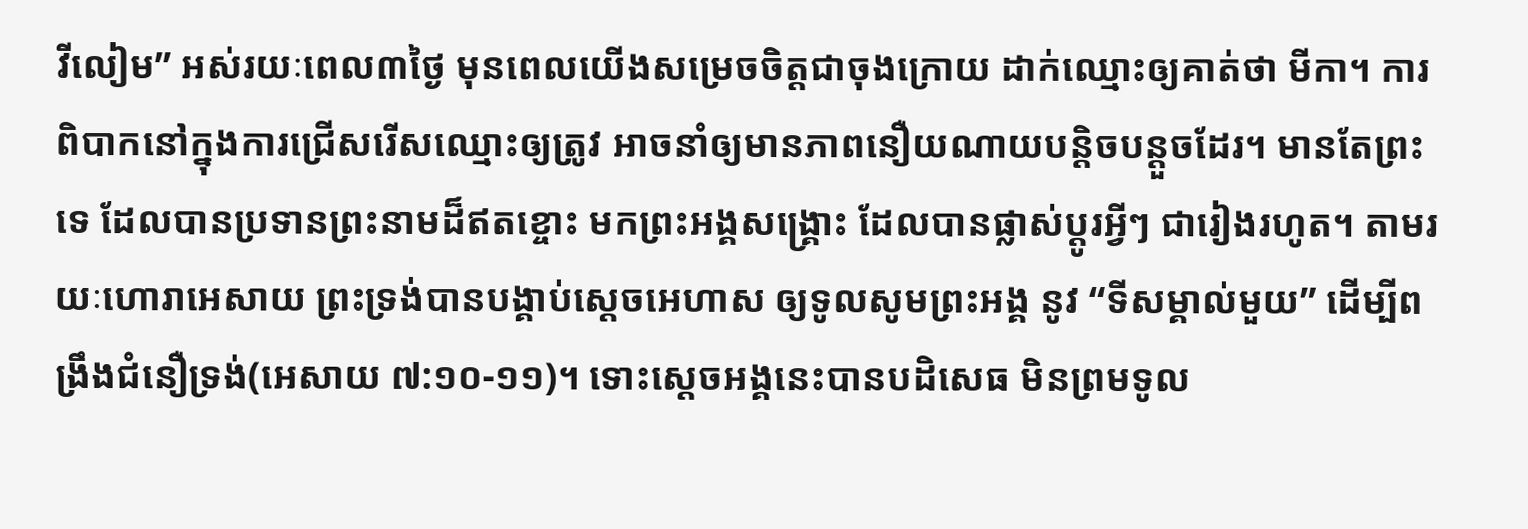វីលៀម” អស់រយៈពេល៣ថ្ងៃ មុនពេលយើងសម្រេចចិត្តជាចុងក្រោយ ដាក់ឈ្មោះឲ្យគាត់ថា មីកា។ ការពិបាកនៅក្នុងការជ្រើសរើសឈ្មោះឲ្យត្រូវ អាចនាំឲ្យមានភាពនឿយណាយបន្តិចបន្តួចដែរ។ មានតែព្រះទេ ដែលបានប្រទានព្រះនាមដ៏ឥតខ្ចោះ មកព្រះអង្គសង្រ្គោះ ដែលបានផ្លាស់ប្តូរអ្វីៗ ជារៀងរហូត។ តាមរយៈហោរាអេសាយ ព្រះទ្រង់បានបង្គាប់ស្តេចអេហាស ឲ្យទូលសូមព្រះអង្គ នូវ “ទីសម្គាល់មួយ” ដើម្បីពង្រឹងជំនឿទ្រង់(អេសាយ ៧:១០-១១)។ ទោះស្តេចអង្គនេះបានបដិសេធ មិនព្រមទូល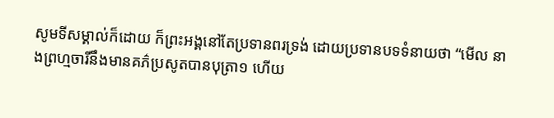សូមទីសម្គាល់ក៏ដោយ ក៏ព្រះអង្គនៅតែប្រទានពរទ្រង់ ដោយប្រទានបទទំនាយថា “មើល នាងព្រហ្មចារីនឹងមានគភ៌ប្រសូតបានបុត្រា១ ហើយ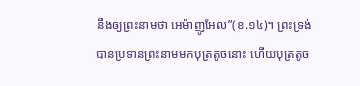នឹងឲ្យព្រះនាមថា អេម៉ាញូអែល”(ខ.១៤)។ ព្រះទ្រង់បានប្រទានព្រះនាមមកបុត្រតូចនោះ ហើយបុត្រតូច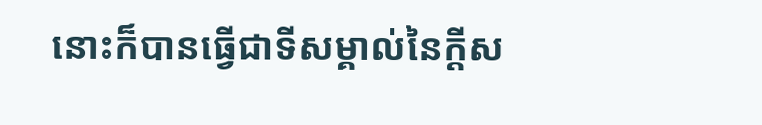នោះក៏បានធ្វើជាទីសម្គាល់នៃក្តីស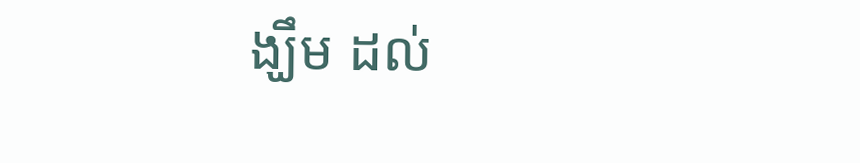ង្ឃឹម ដល់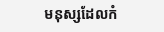មនុស្សដែលកំ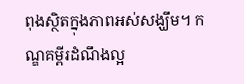ពុងស្ថិតក្នុងភាពអស់សង្ឃឹម។ កណ្ឌគម្ពីរដំណឹងល្អ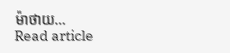ម៉ាថាយ…
Read article